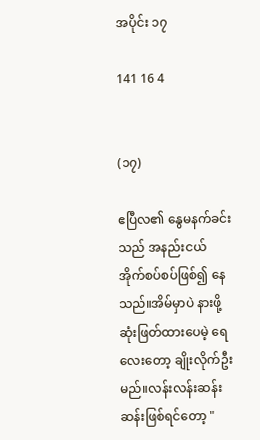အပိုင်း ၁၇

141 16 4


(၁၇)

ဧပြီလ၏ နွေမနက်ခင်းသည် အနည်းငယ် အိုက်စပ်စပ်ဖြစ်၍ နေသည်။အိမ်မှာပဲ နားဖို့ဆုံးဖြတ်ထားပေမဲ့ ရေလေးတော့ ချိုးလိုက်ဦးမည်။လန်းလန်းဆန်းဆန်းဖြစ်ရင်တော့ "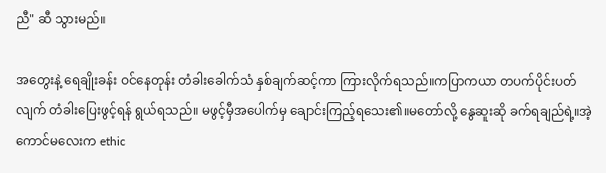ညီ" ဆီ သွားမည်။

အတွေးနဲ့ ရေချိုးခန်း ဝင်နေတုန်း တံခါးခေါက်သံ နှစ်ချက်ဆင့်ကာ ကြားလိုက်ရသည်။ကပြာကယာ တပက်ပိုင်းပတ်လျက် တံခါးပြေးဖွင့်ရန် ရွယ်ရသည်။ မဖွင့်မှီအပေါက်မှ ချောင်းကြည့်ရသေး၏။မတော်လို့ နွေဆူးဆို ခက်ရချည်ရဲ့။အဲ့ကောင်မလေးက ethic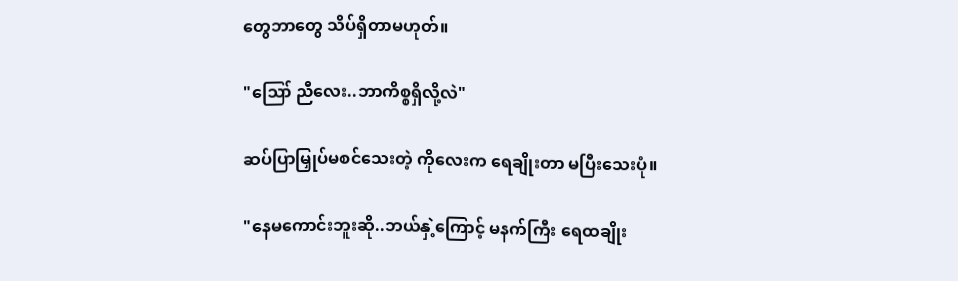တွေဘာတွေ သိပ်ရှိတာမဟုတ်။

"ဪ ညီလေး..ဘာကိစ္စရှိလို့လဲ"

ဆပ်ပြာမြှုပ်မစင်သေးတဲ့ ကိုလေးက ရေချိုးတာ မပြီးသေးပုံ။

"နေမကောင်းဘူးဆို..ဘယ်နှဲ့ကြောင့် မနက်ကြီး ရေထချိုး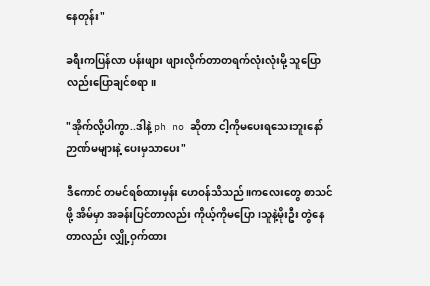နေတုန်း"

ခရီးကပြန်လာ ပန်းဖျား ဖျားလိုက်တာတရက်လုံးလုံးမို့ သူပြောလည်းပြောချင်စရာ။

"အိုက်လို့ပါကွာ..ဒါနဲ့ ph no ဆိုတာ ငါ့ကိုမပေးရသေးဘူးနော် ဉာဏ်မများနဲ့ ပေးမှသာပေး"

ဒီကောင် တမင်ရစ်ထားမှန်း ဟေဝန်သိသည်။ကလေးတွေ စာသင်ဖို့ အိမ်မှာ အခန်းပြင်တာလည်း ကိုယ့်ကိုမပြော၊သူနဲ့မိုးဦး တွဲနေတာလည်း လျှို့ဝှက်ထား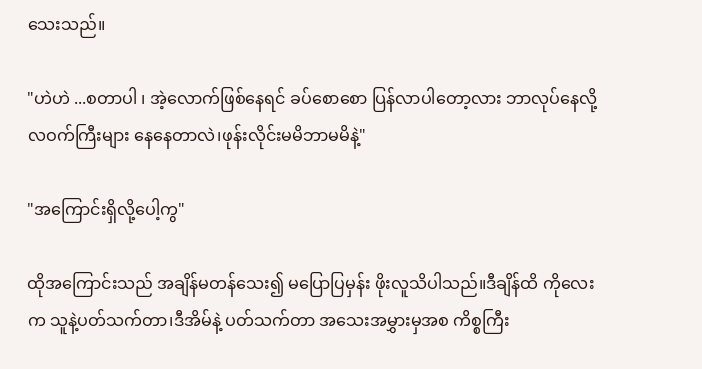သေးသည်။

"ဟဲဟဲ ...စတာပါ ၊ အဲ့လောက်ဖြစ်နေရင် ခပ်စောစော ပြန်လာပါတော့လား ဘာလုပ်နေလို့ လဝက်ကြီးများ နေနေတာလဲ၊ဖုန်းလိုင်းမမိဘာမမိနဲ့"

"အကြောင်းရှိလို့ပေါ့ကွ"

ထိုအကြောင်းသည် အချိန်မတန်သေး၍ မပြောပြမှန်း ဖိုးလူသိပါသည်။ဒီချိန်ထိ ကိုလေးက သူနဲ့ပတ်သက်တာ၊ဒီအိမ်နဲ့ ပတ်သက်တာ အသေးအမွှားမှအစ ကိစ္စကြီး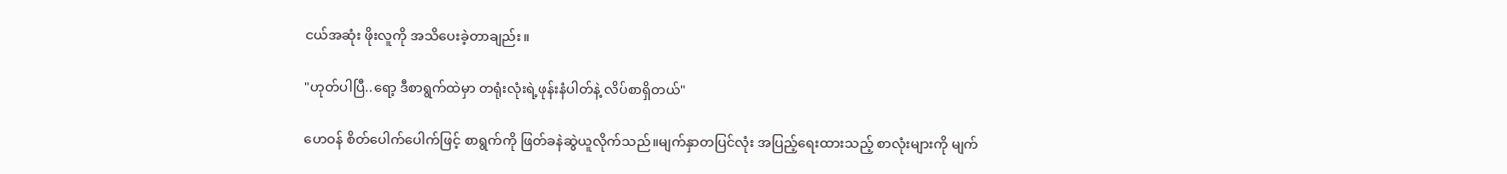ငယ်အဆုံး ဖိုးလူကို အသိပေးခဲ့တာချည်း။

"ဟုတ်ပါပြီ..ရော့ ဒီစာရွက်ထဲမှာ တရုံးလုံးရဲ့ဖုန်းနံပါတ်နဲ့ လိပ်စာရှိတယ်"

ဟေဝန် စိတ်ပေါက်ပေါက်ဖြင့် စာရွက်ကို ဖြတ်ခနဲဆွဲယူလိုက်သည်။မျက်နှာတပြင်လုံး အပြည့်ရေးထားသည့် စာလုံးများကို မျက်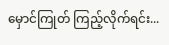မှောင်ကြုတ် ကြည့်လိုက်ရင်း...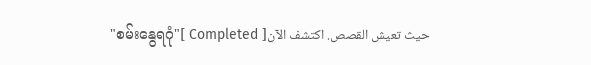"စမ်းနွေရဂုံ"[ Completed ]حيث تعيش القصص. اكتشف الآن